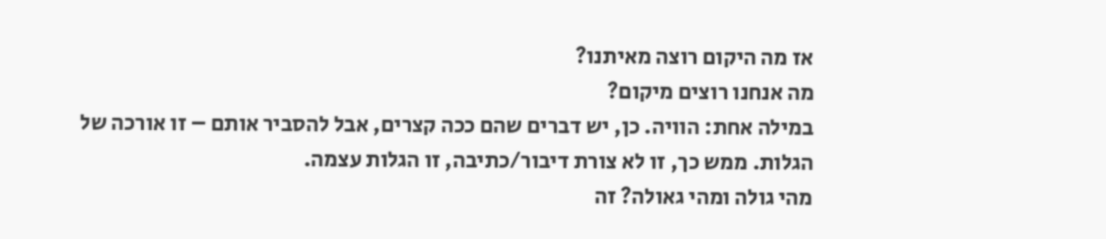אז מה היקום רוצה מאיתנו?
מה אנחנו רוצים מיקום?
במילה אחת: הוויה. כן, יש דברים שהם ככה קצרים, אבל להסביר אותם – זו אורכה של הגלות. ממש כך, זו לא צורת דיבור/כתיבה, זו הגלות עצמה.
מהי גולה ומהי גאולה? זה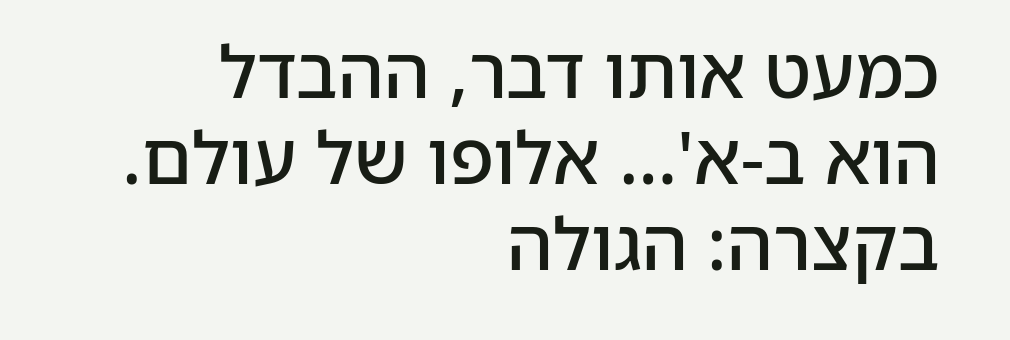כמעט אותו דבר, ההבדל הוא ב-א'… אלופו של עולם. בקצרה: הגולה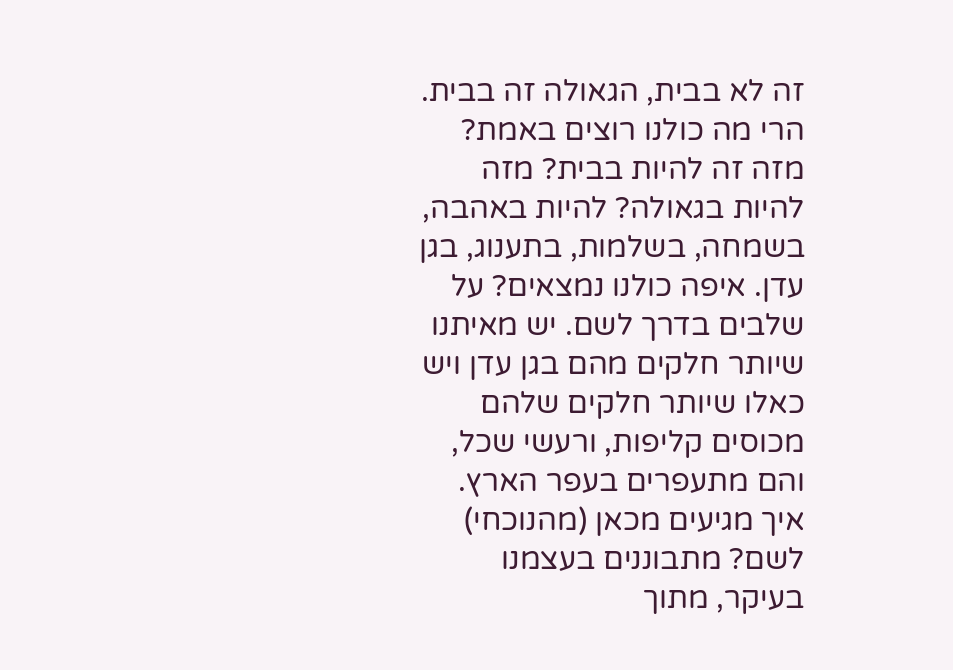זה לא בבית, הגאולה זה בבית. הרי מה כולנו רוצים באמת? מזה זה להיות בבית? מזה להיות בגאולה? להיות באהבה, בשמחה, בשלמות, בתענוג, בגן עדן. איפה כולנו נמצאים? על שלבים בדרך לשם. יש מאיתנו שיותר חלקים מהם בגן עדן ויש כאלו שיותר חלקים שלהם מכוסים קליפות, ורעשי שכל, והם מתעפרים בעפר הארץ. איך מגיעים מכאן (מהנוכחי) לשם? מתבוננים בעצמנו בעיקר, מתוך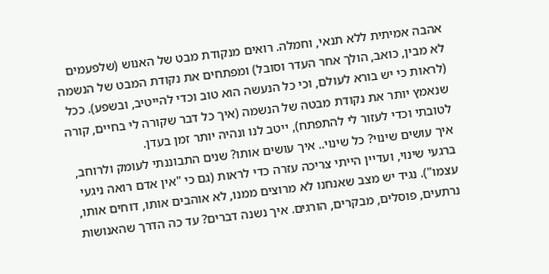אהבה אמיתית ללא תנאי, וחמלה. רואים מנקודת מבט של האנוש (שלפעמים לא מבין, כואב, הולך אחר העדר וסובל) ומפתחים את נקודת המבט של הנשמה (לראות כי יש בורא לעולם, וכי כל הנעשה הוא טוב וכדי להייטיב, ובשפע). ככל שנאמץ יותר את נקודת מבטה של הנשמה (איך כל דבר שקורה לי בחיים, קורה לטובתי וכדי לעזור לי להתפתח), ייטב לנו ונהיה יותר זמן בעדן.
איך עושים שינוי? כל שינוי.. איך עושים אותו? שנים התבוננתי לעומק ולרוחב, ברגעי שינוי, ועדיין הייתי צריכה עזרה כדי לראות (גם כי "אין אדם רואה ניגעי עצמו"). נגיד יש מצב שאנחנו לא מרוצים ממנו, לא אוהבים אותו, דוחים אותו, נרתעים, פוסלים, מבקרים, הורגים. איך נשנה דברים? עד כה הדרך שהאנושות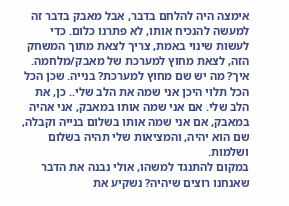אימצה היה להלחם בדבר, אבל מאבק בדבר זה למעשה להנכיח אותו, לא פתרנו כלום. כדי לעשות שינוי באמת, צריך לצאת מתוך המשחק הזה, לצאת מחוץ למערכת של מאבק/מלחמה.
איך? מה יש שם מחוץ למערכת? בנייה. שכן הכל הכל תלוי היכן אני שמה את הלב שלי.. כן, את הלב שלי. אם אני שמה אותו במאבק, אני אהיה במאבק, אם אני שמה אותו בשלום בנייה וקבלה, שם הוא יהיה, והמציאות שלי תהיה בשלום ושלמות.
במקום להתנגד למשהו, אולי נבנה את הדבר שאנחנו רוצים שיהיה? נשקיע את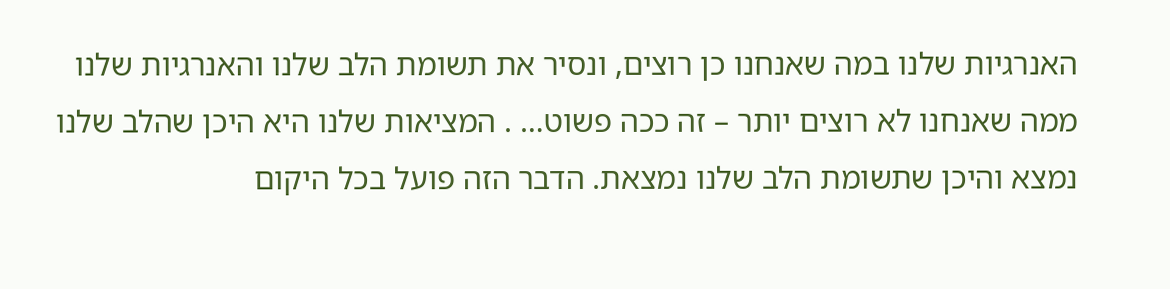האנרגיות שלנו במה שאנחנו כן רוצים, ונסיר את תשומת הלב שלנו והאנרגיות שלנו ממה שאנחנו לא רוצים יותר – זה ככה פשוט… . המציאות שלנו היא היכן שהלב שלנו נמצא והיכן שתשומת הלב שלנו נמצאת. הדבר הזה פועל בכל היקום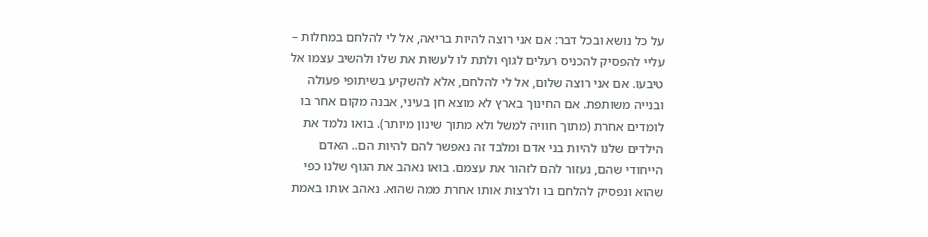על כל נושא ובכל דבר: אם אני רוצה להיות בריאה, אל לי להלחם במחלות – עליי להפסיק להכניס רעלים לגוף ולתת לו לעשות את שלו ולהשיב עצמו אל טיבעו. אם אני רוצה שלום, אל לי להלחם, אלא להשקיע בשיתופי פעולה ובנייה משותפת. אם החינוך בארץ לא מוצא חן בעיני, אבנה מקום אחר בו לומדים אחרת (מתוך חוויה למשל ולא מתוך שינון מיותר). בואו נלמד את הילדים שלנו להיות בני אדם ומלבד זה נאפשר להם להיות הם.. האדם הייחודי שהם, נעזור להם לזהור את עצמם. בואו נאהב את הגוף שלנו כפי שהוא ונפסיק להלחם בו ולרצות אותו אחרת ממה שהוא. נאהב אותו באמת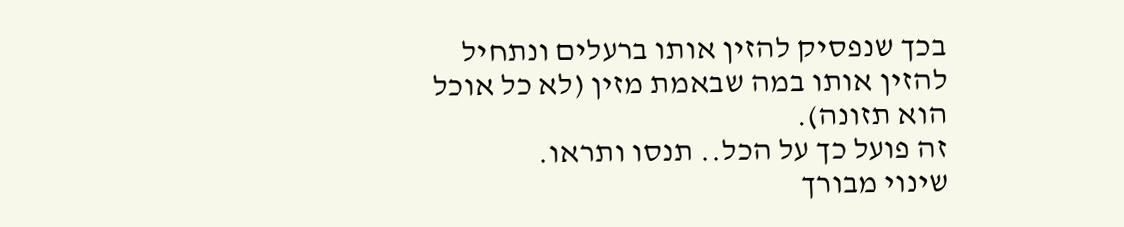בכך שנפסיק להזין אותו ברעלים ונתחיל להזין אותו במה שבאמת מזין (לא כל אוכל הוא תזונה).
זה פועל כך על הכל.. תנסו ותראו.
שינוי מבורך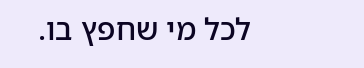לכל מי שחפץ בו.